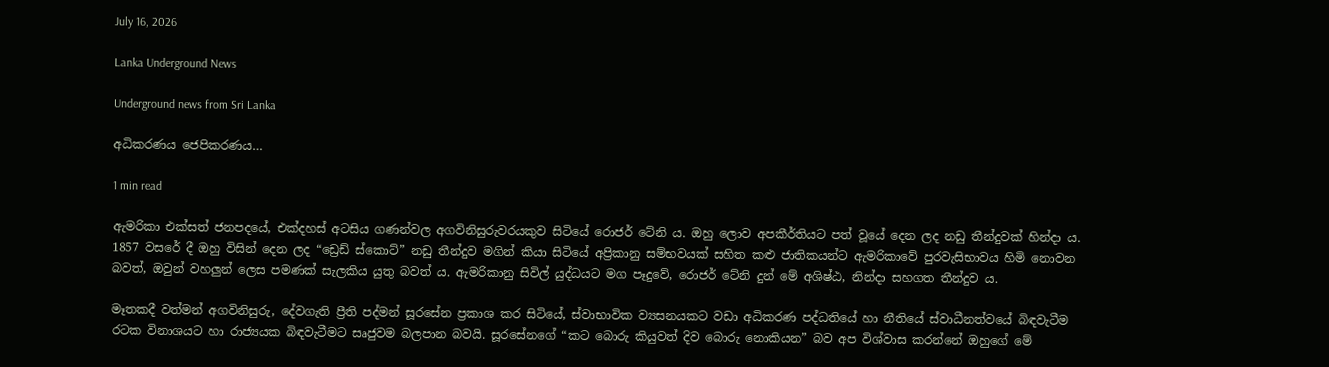July 16, 2026

Lanka Underground News

Underground news from Sri Lanka

අධිකරණය ජෙපිකරණය…

1 min read

ඇමරිකා එක්සත් ජනපදයේ, එක්දහස් අටසිය ගණන්වල අගවිනිසුරුවරයකුව සිටියේ රොජර් ටේනි ය. ඔහු ලොව අපකීර්තියට පත් වූයේ දෙන ලද නඩු තීන්දුවක් හින්දා ය. 1857 වසරේ දී ඔහු විසින් දෙන ලද “ඩ්‍රෙඩ් ස්කොට්” නඩු තීන්දුව මගින් කියා සිටියේ අප්‍රිකානු සම්භවයක් සහිත කළු ජාතිකයන්ට ඇමරිකාවේ පුරවැසිභාවය හිමි නොවන බවත්, ඔවුන් වහලුන් ලෙස පමණක් සැලකිය යුතු බවත් ය. ඇමරිකානු සිවිල් යුද්ධයට මග පෑදුවේ, රොජර් ටේනි දුන් මේ අශිෂ්ඨ, නින්දා සහගත තීන්දුව ය.

මෑතකදී වත්මන් අගවිනිසුරු, දේවගැති ප්‍රීති පද්මන් සූරසේන ප්‍රකාශ කර සිටියේ, ස්වාභාවික ව්‍යසනයකට වඩා අධිකරණ පද්ධතියේ හා නීතියේ ස්වාධීනත්වයේ බිඳවැටීම රටක විනාශයට හා රාජ්‍යයක බිඳවැටීමට සෘජුවම බලපාන බවයි. සූරසේනගේ “කට බොරු කියුවත් දිව බොරු නොකියන” බව අප විශ්වාස කරන්නේ ඔහුගේ මේ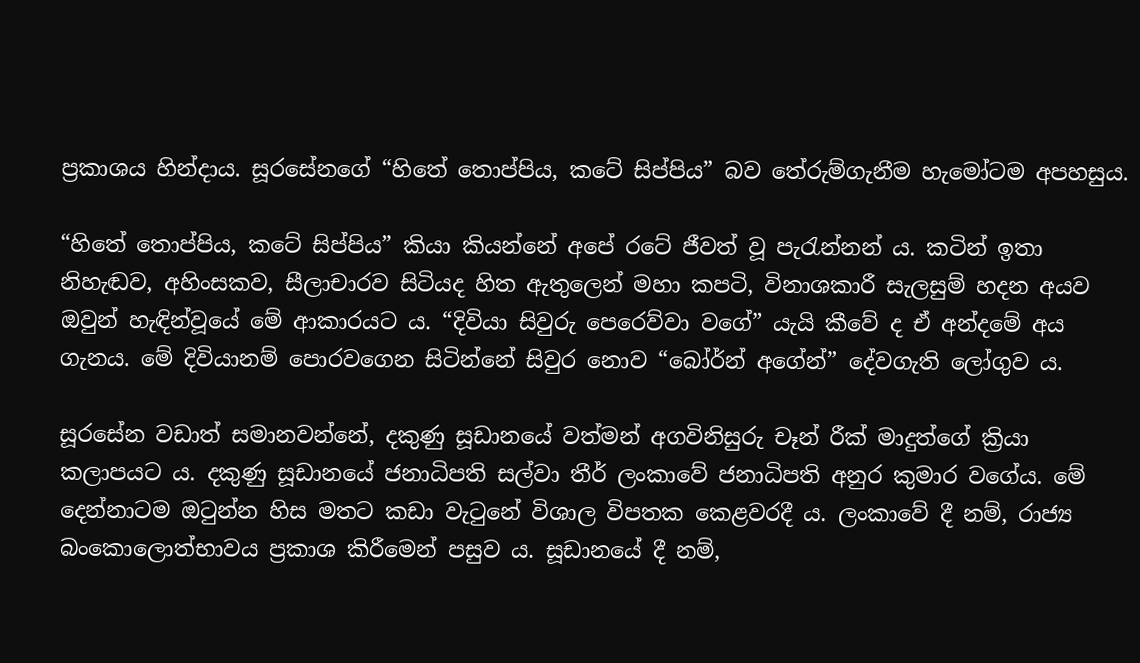ප්‍රකාශය හින්දාය. සූරසේනගේ “හිතේ තොප්පිය, කටේ සිප්පිය” බව තේරුම්ගැනීම හැමෝටම අපහසුය.

“හිතේ තොප්පිය, කටේ සිප්පිය” කියා කියන්නේ අපේ රටේ ජීවත් වූ පැරැන්නන් ය. කටින් ඉතා නිහැඬව, අහිංසකව, සීලාචාරව සිටියද හිත ඇතුලෙන් මහා කපටි, විනාශකාරී සැලසුම් හදන අයව ඔවුන් හැඳින්වූයේ මේ ආකාරයට ය. “දිවියා සිවුරු පෙරෙව්වා වගේ” යැයි කීවේ ද ඒ අන්දමේ අය ගැනය. මේ දිවියානම් පොරවගෙන සිටින්නේ සිවුර නොව “බෝර්න් අගේන්” දේවගැති ලෝගුව ය.

සූරසේන වඩාත් සමානවන්නේ, දකුණු සූඩානයේ වත්මන් අගවිනිසුරු චෑන් රීක් මාදුත්ගේ ක්‍රියා කලාපයට ය. දකුණු සූඩානයේ ජනාධිපති සල්වා තීර් ලංකාවේ ජනාධිපති අනුර කුමාර වගේය. මේ දෙන්නාටම ඔටුන්න හිස මතට කඩා වැටුනේ විශාල විපතක කෙළවරදී ය. ලංකාවේ දී නම්, රාජ්‍ය බංකොලොත්භාවය ප්‍රකාශ කිරීමෙන් පසුව ය. සූඩානයේ දී නම්,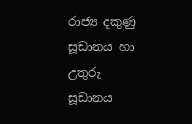රාජ්‍ය දකුණු සූඩානය හා උතුරු සූඩානය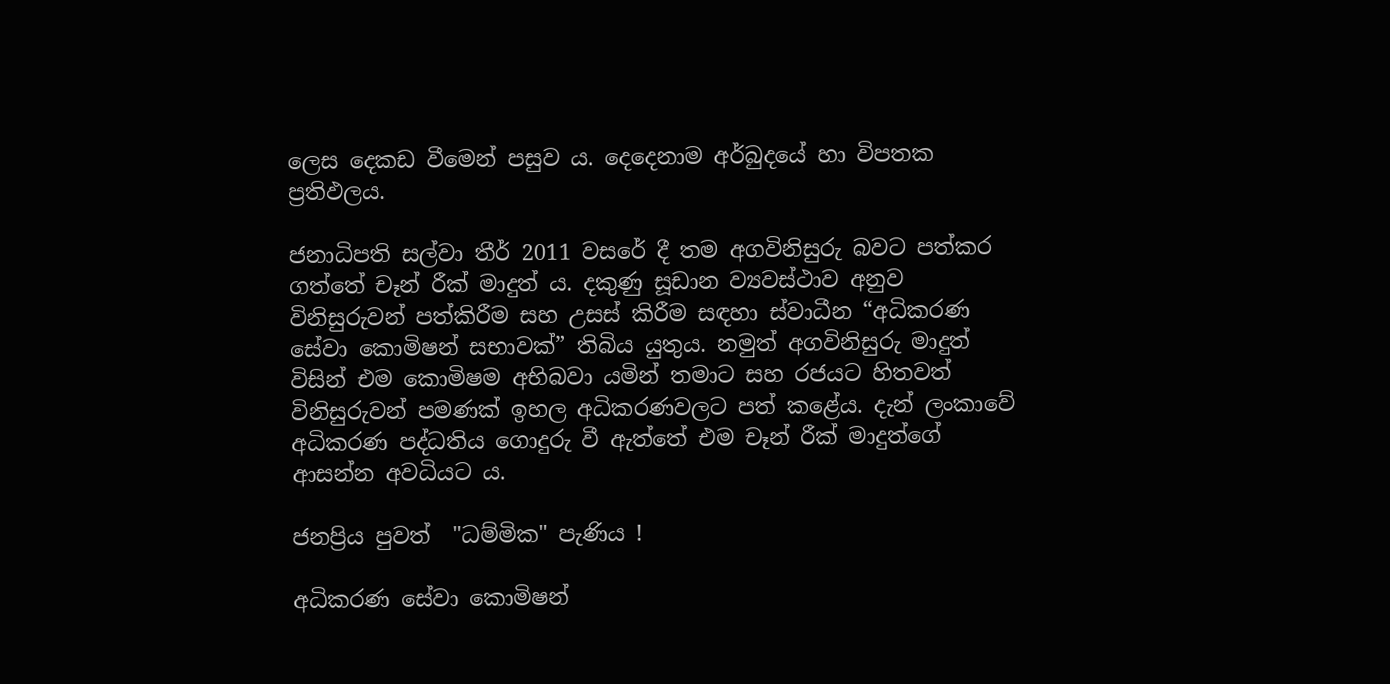ලෙස දෙකඩ වීමෙන් පසුව ය. දෙදෙනාම අර්බුදයේ හා විපතක ප්‍රතිඵලය.

ජනාධිපති සල්වා තීර් 2011 වසරේ දී තම අගවිනිසුරු බවට පත්කර ගත්තේ චෑන් රීක් මාදුත් ය. දකුණු සූඩාන ව්‍යවස්ථාව අනුව විනිසුරුවන් පත්කිරීම සහ උසස් කිරීම සඳහා ස්වාධීන “අධිකරණ සේවා කොමිෂන් සභාවක්” තිබිය යුතුය. නමුත් අගවිනිසුරු මාදුත් විසින් එම කොමිෂම අභිබවා යමින් තමාට සහ රජයට හිතවත් විනිසුරුවන් පමණක් ඉහල අධිකරණවලට පත් කළේය. දැන් ලංකාවේ අධිකරණ පද්ධතිය ගොදුරු වී ඇත්තේ එම චෑන් රීක් මාදුත්ගේ ආසන්න අවධියට ය.

ජනප්‍රිය පුවත්  "ධම්මික" පැණිය !

අධිකරණ සේවා කොමිෂන්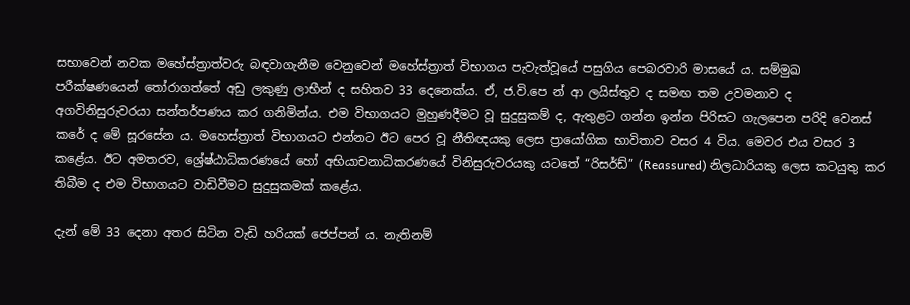සභාවෙන් නවක මහේස්ත්‍රාත්වරු බඳවාගැනීම වෙනුවෙන් මහේස්ත්‍රාත් විභාගය පැවැත්වූයේ පසුගිය පෙබරවාරි මාසයේ ය. සම්මුඛ පරීක්ෂණයෙන් තෝරාගත්තේ අඩු ලකුණු ලාභීන් ද සහිතව 33 දෙනෙක්ය. ඒ, ජ.වි.පෙ න් ආ ලයිස්තුව ද සමඟ තම උවමනාව ද අගවිනිසුරුවරයා සන්තර්පණය කර ගනිමින්ය. එම විභාගයට මුහුණදීමට වූ සුදුසුකම් ද, ඇතුළට ගන්න ඉන්න පිරිසට ගැලපෙන පරිදි වෙනස් කරේ ද මේ සූරසේන ය. මහෙස්ත්‍රාත් විභාගයට එන්නට ඊට පෙර වූ නීතිඥයකු ලෙස ප්‍රායෝගික භාවිතාව වසර 4 විය. මෙවර එය වසර 3 කළේය. ඊට අමතරව, ශ්‍රේෂ්ඨාධිකරණයේ හෝ අභියාචනාධිකරණයේ විනිසුරුවරයකු යටතේ “රිසර්ඩ්” (Reassured) නිලධාරියකු ලෙස කටයුතු කර තිබීම ද එම විභාගයට වාඩිවීමට සුදුසුකමක් කළේය.

දැන් මේ 33 දෙනා අතර සිටින වැඩි හරියක් ජෙප්පන් ය. නැතිනම්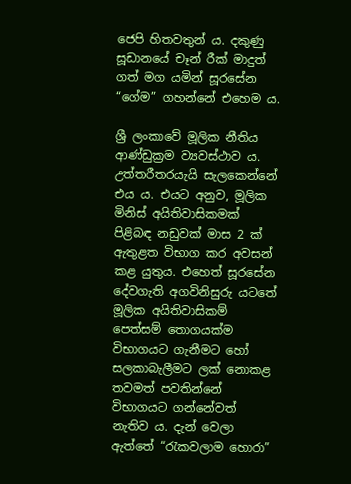ජෙපි හිතවතුන් ය. දකුණු සූඩානයේ චෑන් රීක් මාදුත් ගත් මග යමින් සූරසේන “ගේම” ගහන්නේ එහෙම ය.

ශ්‍රී ලංකාවේ මූලික නීතිය ආණ්ඩුක්‍රම ව්‍යවස්ථාව ය. උත්තරීතරයැයි සැලකෙන්නේ එය ය. එයට අනුව, මූලික මිනිස් අයිතිවාසිකමක් පිළිබඳ නඩුවක් මාස 2 ක් ඇතුළත විභාග කර අවසන් කළ යුතුය. එහෙත් සූරසේන දේවගැති අගවිනිසුරු යටතේ මූලික අයිතිවාසිකම් පෙත්සම් තොගයක්ම විභාගයට ගැනීමට හෝ සලකාබැලීමට ලක් නොකළ තවමත් පවතින්නේ විභාගයට ගන්නේවත් නැතිව ය. දැන් වෙලා ඇත්තේ “රැකවලාම හොරා”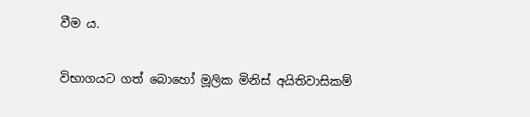වීම ය.

විභාගයට ගත් බොහෝ මූලික මිනිස් අයිතිවාසිකම්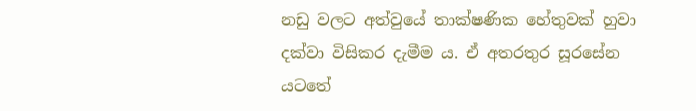නඩු වලට අත්වුයේ තාක්ෂණික හේතුවක් හුවා දක්වා විසිකර දැමීම ය. ඒ අතරතුර සූරසේන යටතේ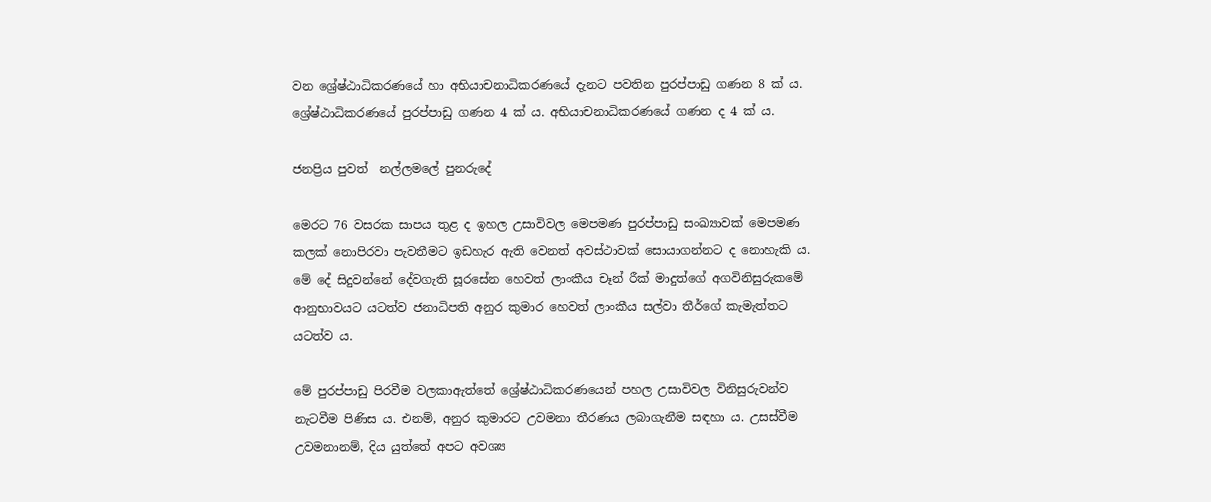වන ශ්‍රේෂ්ඨාධිකරණයේ හා අභියාචනාධිකරණයේ දැනට පවතින පුරප්පාඩු ගණන 8 ක් ය. ශ්‍රේෂ්ඨාධිකරණයේ පුරප්පාඩු ගණන 4 ක් ය. අභියාචනාධිකරණයේ ගණන ද 4 ක් ය.

ජනප්‍රිය පුවත්  නල්ලමලේ පුනරුදේ

මෙරට 76 වසරක සාපය තුළ ද ඉහල උසාවිවල මෙපමණ පුරප්පාඩු සංඛ්‍යාවක් මෙපමණ කලක් නොපිරවා පැවතීමට ඉඩහැර ඇති වෙනත් අවස්ථාවක් සොයාගන්නට ද නොහැකි ය. මේ දේ සිදුවන්නේ දේවගැති සූරසේන හෙවත් ලාංකීය චෑන් රීක් මාදුත්ගේ අගවිනිසුරුකමේ ආනුභාවයට යටත්ව ජනාධිපති අනුර කුමාර හෙවත් ලාංකීය සල්වා තීර්ගේ කැමැත්තට යටත්ව ය.

මේ පුරප්පාඩු පිරවීම වලකාඇත්තේ ශ්‍රේෂ්ඨාධිකරණයෙන් පහල උසාවිවල විනිසුරුවන්ව නැටවීම පිණිස ය. එනම්, අනුර කුමාරට උවමනා තීරණය ලබාගැනීම සඳහා ය. උසස්වීම උවමනානම්, දිය යුත්තේ අපට අවශ්‍ය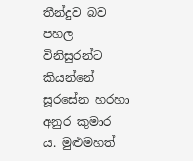තීන්දුව බව පහල විනිසුරන්ට කියන්නේ සූරසේන හරහා අනුර කුමාර ය. මුළුමහත්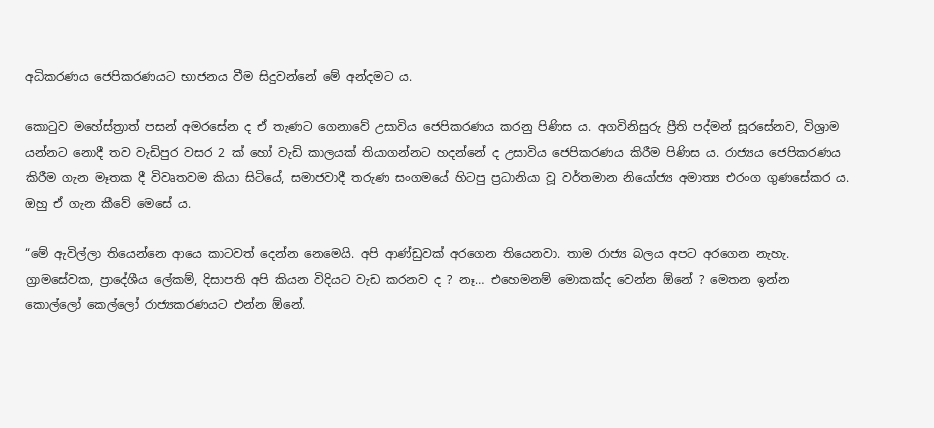අධිකරණය ජෙපිකරණයට භාජනය වීම සිදුවන්නේ මේ අන්දමට ය.

කොටුව මහේස්ත්‍රාත් පසන් අමරසේන ද ඒ තැණට ගෙනාවේ උසාවිය ජෙපිකරණය කරනු පිණිස ය. අගවිනිසුරු ප්‍රීති පද්මන් සූරසේනව, විශ්‍රාම යන්නට නොදී තව වැඩිපුර වසර 2 ක් හෝ වැඩි කාලයක් තියාගන්නට හදන්නේ ද උසාවිය ජෙපිකරණය කිරීම පිණිස ය. රාජ්‍යය ජෙපිකරණය කිරීම ගැන මෑතක දී විවෘතවම කියා සිටියේ, සමාජවාදී තරුණ සංගමයේ හිටපු ප්‍රධානියා වූ වර්තමාන නියෝජ්‍ය අමාත්‍ය එරංග ගුණසේකර ය. ඔහු ඒ ගැන කීවේ මෙසේ ය.

“මේ ඇවිල්ලා තියෙන්නෙ ආයෙ කාටවත් දෙන්න නෙමෙයි. අපි ආණ්ඩුවක් අරගෙන තියෙනවා. තාම රාජ්‍ය බලය අපට අරගෙන නැහැ. ග්‍රාමසේවක, ප්‍රාදේශීය ලේකම්, දිසාපති අපි කියන විදියට වැඩ කරනව ද ? නෑ… එහෙමනම් මොකක්ද වෙන්න ඕනේ ? මෙතන ඉන්න කොල්ලෝ කෙල්ලෝ රාජ්‍යකරණයට එන්න ඕනේ.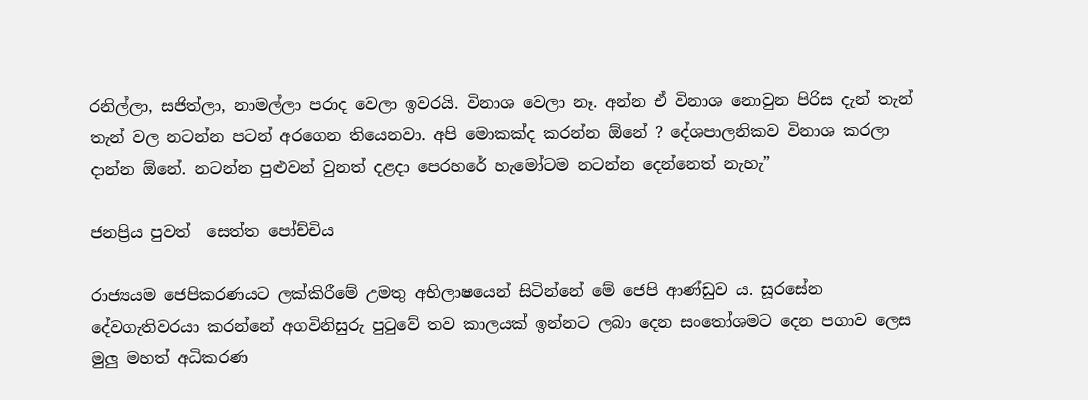රනිල්ලා, සජිත්ලා, නාමල්ලා පරාද වෙලා ඉවරයි. විනාශ වෙලා නෑ. අන්න ඒ විනාශ නොවුන පිරිස දැන් තැන් තැන් වල නටන්න පටන් අරගෙන තියෙනවා. අපි මොකක්ද කරන්න ඕනේ ? දේශපාලනිකව විනාශ කරලා දාන්න ඕනේ. නටන්න පුළුවන් වුනත් දළදා පෙරහරේ හැමෝටම නටන්න දෙන්නෙත් නැහැ”

ජනප්‍රිය පුවත්  සෙත්ත පෝච්චිය

රාජ්‍යයම ජෙපිකරණයට ලක්කිරීමේ උමතු අභිලාෂයෙන් සිටින්නේ මේ ජෙපි ආණ්ඩුව ය. සූරසේන දේවගැතිවරයා කරන්නේ අගවිනිසුරු පුටුවේ තව කාලයක් ඉන්නට ලබා දෙන සංතෝශමට දෙන පගාව ලෙස මුලු මහත් අධිකරණ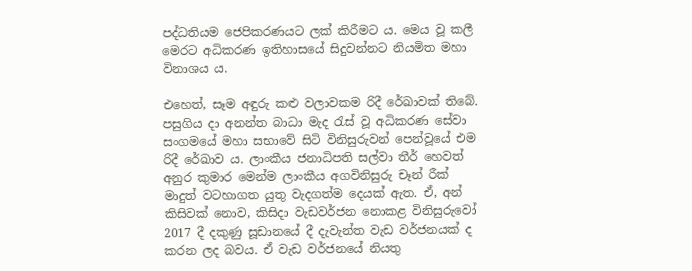පද්ධතියම ජෙපිකරණයට ලක් කිරීමට ය. මෙය වූ කලී මෙරට අධිකරණ ඉතිහාසයේ සිදුවන්නට නියමිත මහා විනාශය ය.

එහෙත්, සෑම අඳුරු කළු වලාවකම රිදී රේඛාවක් තිබේ. පසුගිය දා අනන්ත බාධා මැද රැස් වූ අධිකරණ සේවා සංගමයේ මහා සභාවේ සිටි විනිසුරුවන් පෙන්වූයේ එම රිදී රේඛාව ය. ලාංකීය ජනාධිපති සල්වා තීර් හෙවත් අනුර කුමාර මෙන්ම ලාංකීය අගවිනිසුරු චෑන් රීක් මාදුත් වටහාගත යුතු වැදගත්ම දෙයක් ඇත. ඒ, අන් කිසිවක් නොව, කිසිදා වැඩවර්ජන නොකළ විනිසුරුවෝ 2017 දී දකුණු සූඩානයේ දී දැවැන්ත වැඩ වර්ජනයක් ද කරන ලද බවය. ඒ වැඩ වර්ජනයේ නියතු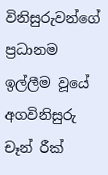විනිසුරුවන්ගේ ප්‍රධානම ඉල්ලීම වූයේ අගවිනිසුරු චෑන් රීක්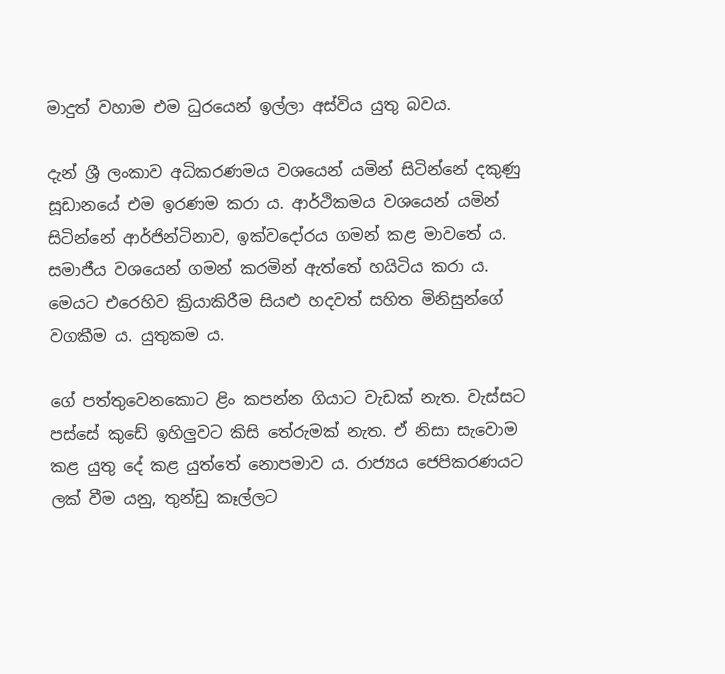මාදුත් වහාම එම ධුරයෙන් ඉල්ලා අස්විය යුතු බවය.

දැන් ශ්‍රී ලංකාව අධිකරණමය වශයෙන් යමින් සිටින්නේ දකුණු සූඩානයේ එම ඉරණම කරා ය. ආර්ථිකමය වශයෙන් යමින් සිටින්නේ ආර්ජින්ටිනාව, ඉක්වදෝරය ගමන් කළ මාවතේ ය. සමාජීය වශයෙන් ගමන් කරමින් ඇත්තේ හයිටිය කරා ය. මෙයට එරෙහිව ක්‍රියාකිරීම සියළු හදවත් සහිත මිනිසුන්ගේ වගකීම ය. යුතුකම ය.

ගේ පත්තුවෙනකොට ළිං කපන්න ගියාට වැඩක් නැත. වැස්සට පස්සේ කුඩේ ඉහිලුවට කිසි තේරුමක් නැත. ඒ නිසා සැවොම කළ යුතු දේ කළ යුත්තේ නොපමාව ය. රාජ්‍යය ජෙපිකරණයට ලක් වීම යනු, තුන්ඩු කෑල්ලට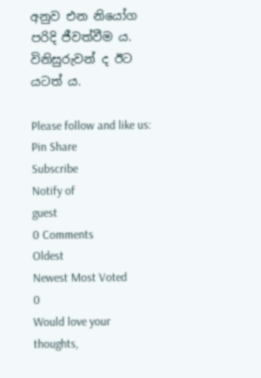අනුව එන නියෝග පරිදි ජීවත්වීම ය. විනිසුරුවන් ද ඊට යටත් ය.

Please follow and like us:
Pin Share
Subscribe
Notify of
guest
0 Comments
Oldest
Newest Most Voted
0
Would love your thoughts,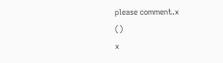please comment.x
()
x